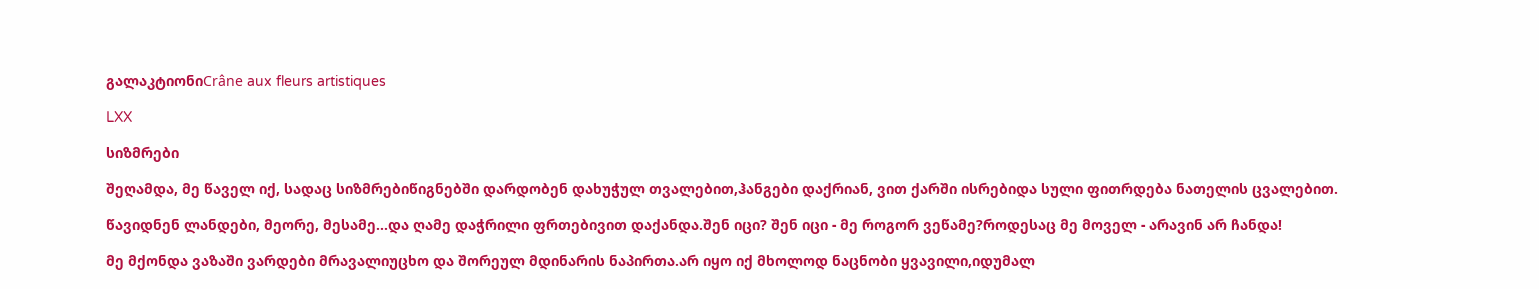გალაკტიონიCrâne aux fleurs artistiques

LXX

სიზმრები

შეღამდა, მე წაველ იქ, სადაც სიზმრებიწიგნებში დარდობენ დახუჭულ თვალებით,ჰანგები დაქრიან, ვით ქარში ისრებიდა სული ფითრდება ნათელის ცვალებით.

წავიდნენ ლანდები, მეორე, მესამე...და ღამე დაჭრილი ფრთებივით დაქანდა.შენ იცი? შენ იცი - მე როგორ ვეწამე?როდესაც მე მოველ - არავინ არ ჩანდა!

მე მქონდა ვაზაში ვარდები მრავალიუცხო და შორეულ მდინარის ნაპირთა.არ იყო იქ მხოლოდ ნაცნობი ყვავილი,იდუმალ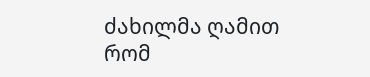ძახილმა ღამით რომ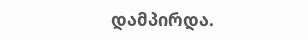დამპირდა.